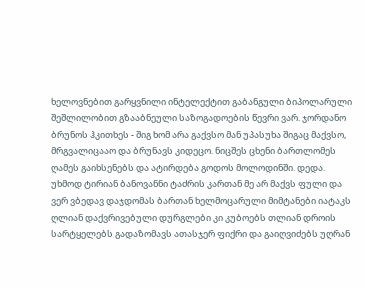ხელოვნებით გარყვნილი ინტელექტით გაბანგული ბიპოლარული შეშლილობით გზააბნეული საზოგადოების წევრი ვარ. ჯორდანო ბრუნოს ჰკითხეს - შიგ ხომ არა გაქვსო მან უპასუხა შიგაც მაქვსო, მრგვალიცააო და ბრუნავს კიდეცო. ნიცშეს ცხენი ბართლომეს ღამეს გაიხსენებს და ატირდება გოდოს მოლოდინში. დედა. უხმოდ ტირიან ბანოვანნი ტაძრის კართან მე არ მაქვს ფული და ვერ ვბედავ დაჯდომას ბართან ხელმოცარული მიმტანები იატაკს ღლიან დაქვრივებული დურგლები კი კუბოებს თლიან დროის სარტყელებს გადაზომავს ათასჯერ ფიქრი და გაიღვიძებს უღრან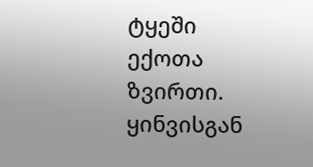ტყეში ექოთა ზვირთი. ყინვისგან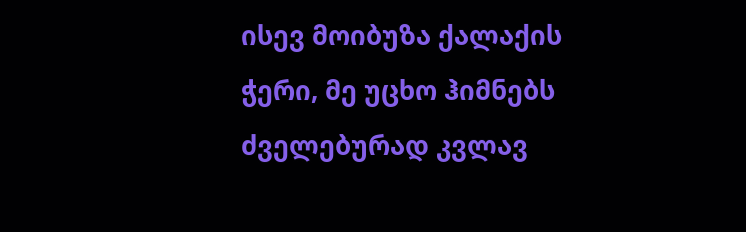ისევ მოიბუზა ქალაქის ჭერი, მე უცხო ჰიმნებს ძველებურად კვლავ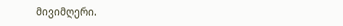მივიმღერი.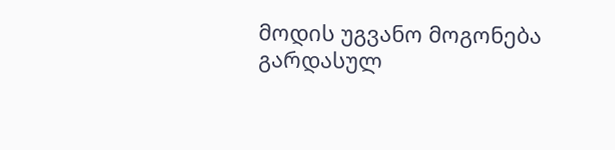მოდის უგვანო მოგონება გარდასულ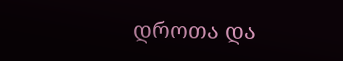დროთა და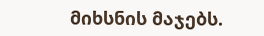მიხსნის მაჯებს.